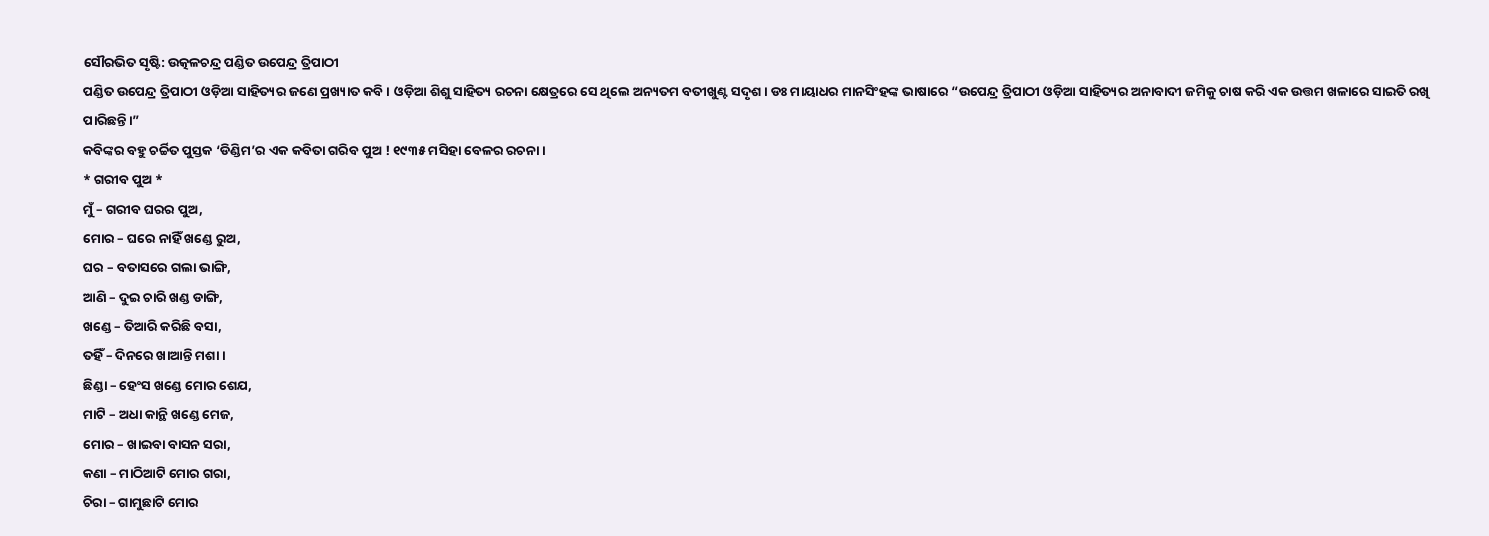ସୌରଭିତ ସୃଷ୍ଟି: ଉତ୍କଳଚନ୍ଦ୍ର ପଣ୍ଡିତ ଉପେନ୍ଦ୍ର ତ୍ରିପାଠୀ
ପଣ୍ଡିତ ଉପେନ୍ଦ୍ର ତ୍ରିପାଠୀ ଓଡ଼ିଆ ସାହିତ୍ୟର ଜଣେ ପ୍ରଖ୍ୟାତ କବି । ଓଡ଼ିଆ ଶିଶୁ ସାହିତ୍ୟ ରଚନା କ୍ଷେତ୍ରରେ ସେ ଥିଲେ ଅନ୍ୟତମ ବତୀଖୁଣ୍ଟ ସଦୃଶ। ଡଃ ମାୟାଧର ମାନସିଂହଙ୍କ ଭାଷାରେ “ଉପେନ୍ଦ୍ର ତ୍ରିପାଠୀ ଓଡ଼ିଆ ସାହିତ୍ୟର ଅନାବାଦୀ ଜମିକୁ ଚାଷ କରି ଏକ ଉତ୍ତମ ଖଳାରେ ସାଇତି ରଖି ପାରିଛନ୍ତି।”
କବିଙ୍କର ବହୁ ଚର୍ଚ୍ଚିତ ପୁସ୍ତକ ‘ଡିଣ୍ଡିମ’ର ଏକ କବିତା ଗରିବ ପୁଅ ! ୧୯୩୫ ମସିହା ବେଳର ରଚନା ।
* ଗରୀବ ପୁଅ *
ମୁଁ – ଗରୀବ ଘରର ପୁଅ,
ମୋର – ଘରେ ନାହିଁ ଖଣ୍ଡେ ରୁଅ,
ଘର – ବତାସରେ ଗଲା ଭାଙ୍ଗି,
ଆଣି – ଦୁଇ ଚାରି ଖଣ୍ଡ ଡାଙ୍ଗି,
ଖଣ୍ଡେ – ତିଆରି କରିଛି ବସା,
ତହିଁ – ଦିନରେ ଖାଆନ୍ତି ମଶା ।
ଛିଣ୍ଡା – ହେଂସ ଖଣ୍ଡେ ମୋର ଶେଯ,
ମାଟି – ଅଧା କାନ୍ଥି ଖଣ୍ଡେ ମେଜ,
ମୋର – ଖାଇବା ବାସନ ସରା,
କଣା – ମାଠିଆଟି ମୋର ଗରା,
ଚିରା – ଗାମୁଛାଟି ମୋର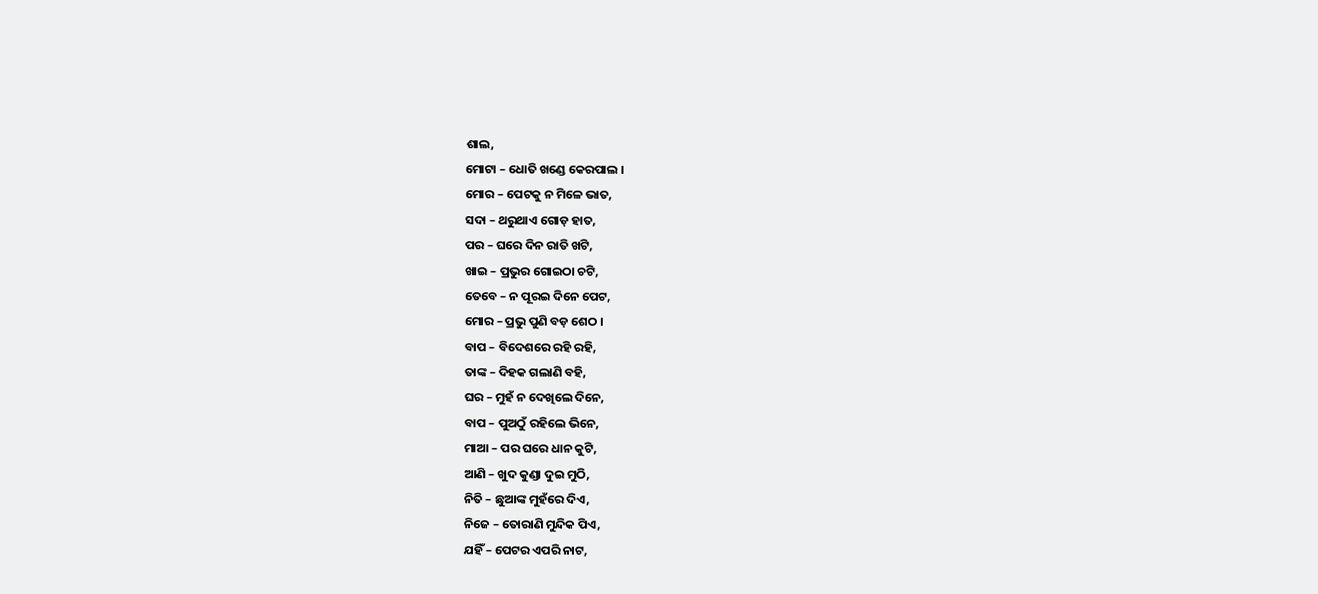ଶାଲ,
ମୋଟା – ଧୋତି ଖଣ୍ଡେ କେରପାଲ ।
ମୋର – ପେଟକୁ ନ ମିଳେ ଭାତ,
ସଦା – ଥରୁଥାଏ ଗୋଡ଼ ହାତ,
ପର – ଘରେ ଦିନ ରାତି ଖଟି,
ଖାଇ – ପ୍ରଭୁର ଗୋଇଠା ଚଟି,
ତେବେ – ନ ପୂରଇ ଦିନେ ପେଟ,
ମୋର – ପ୍ରଭୁ ପୁଣି ବଡ଼ ଶେଠ ।
ବାପ – ବିଦେଶରେ ରହି ରହି,
ତାଙ୍କ – ଦିହକ ଗଲାଣି ବହି,
ଘର – ମୁହଁ ନ ଦେଖିଲେ ଦିନେ,
ବାପ – ପୁଅଠୁଁ ରହିଲେ ଭିନେ,
ମାଆ – ପର ଘରେ ଧାନ କୁଟି,
ଆଣି – ଖୁଦ କୁଣ୍ଡା ଦୁଇ ମୁଠି,
ନିତି – ଛୁଆଙ୍କ ମୁହଁରେ ଦିଏ,
ନିଜେ – ତୋରାଣି ମୁନ୍ଦିକ ପିଏ,
ଯହିଁ – ପେଟର ଏପରି ନାଟ,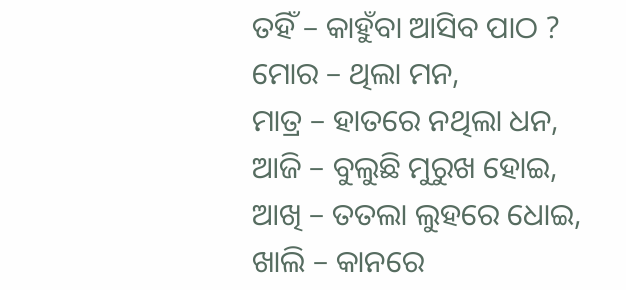ତହିଁ – କାହୁଁବା ଆସିବ ପାଠ ?
ମୋର – ଥିଲା ମନ,
ମାତ୍ର – ହାତରେ ନଥିଲା ଧନ,
ଆଜି – ବୁଲୁଛି ମୁରୁଖ ହୋଇ,
ଆଖି – ତତଲା ଲୁହରେ ଧୋଇ,
ଖାଲି – କାନରେ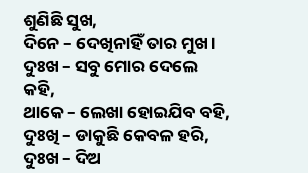ଶୁଣିଛି ସୁଖ,
ଦିନେ – ଦେଖିନାହିଁ ତାର ମୁଖ ।
ଦୁଃଖ – ସବୁ ମୋର ଦେଲେ କହି,
ଥାକେ – ଲେଖା ହୋଇଯିବ ବହି,
ଦୁଃଖି – ଡାକୁଛି କେବଳ ହରି,
ଦୁଃଖ – ଦିଅ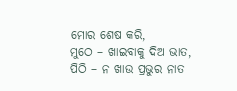ମୋର ଶେଷ କରି,
ମୁଠେ – ଖାଇବାକୁ ଦିଅ ଭାତ,
ପିଠି – ନ ଖାଉ ପ୍ରଭୁର ନାତ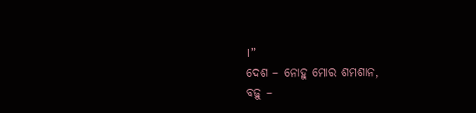।”
ଦେଶ – ନୋହୁ ମୋର ଶମଶାନ,
ବଢ଼ୁ –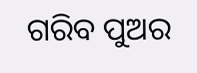ଗରିବ ପୁଅର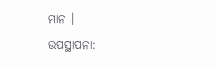ମାନ ।
ଉପସ୍ଥାପନା: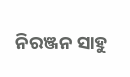ନିରଞ୍ଜନ ସାହୁ